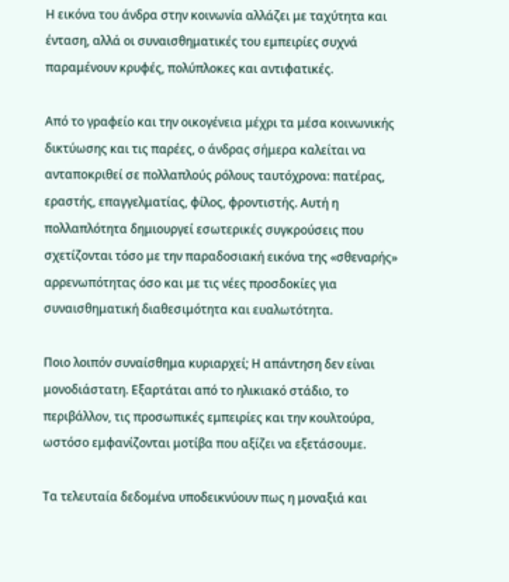Η εικόνα του άνδρα στην κοινωνία αλλάζει με ταχύτητα και ένταση, αλλά οι συναισθηματικές του εμπειρίες συχνά παραμένουν κρυφές, πολύπλοκες και αντιφατικές.

Από το γραφείο και την οικογένεια μέχρι τα μέσα κοινωνικής δικτύωσης και τις παρέες, ο άνδρας σήμερα καλείται να ανταποκριθεί σε πολλαπλούς ρόλους ταυτόχρονα: πατέρας, εραστής, επαγγελματίας, φίλος, φροντιστής. Αυτή η πολλαπλότητα δημιουργεί εσωτερικές συγκρούσεις που σχετίζονται τόσο με την παραδοσιακή εικόνα της «σθεναρής» αρρενωπότητας όσο και με τις νέες προσδοκίες για συναισθηματική διαθεσιμότητα και ευαλωτότητα.

Ποιο λοιπόν συναίσθημα κυριαρχεί; Η απάντηση δεν είναι μονοδιάστατη. Εξαρτάται από το ηλικιακό στάδιο, το περιβάλλον, τις προσωπικές εμπειρίες και την κουλτούρα, ωστόσο εμφανίζονται μοτίβα που αξίζει να εξετάσουμε.

Τα τελευταία δεδομένα υποδεικνύουν πως η μοναξιά και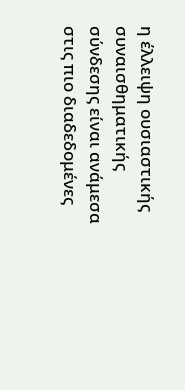η έλλειψη ουσιαστικής συναισθηματικής σύνδεσης είναι ανάμεσα στις πιο διαδεδομένες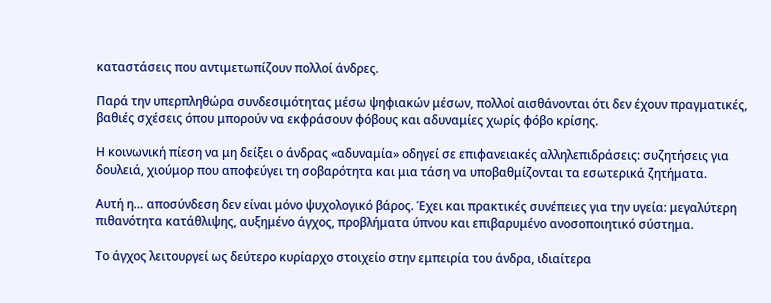καταστάσεις που αντιμετωπίζουν πολλοί άνδρες.

Παρά την υπερπληθώρα συνδεσιμότητας μέσω ψηφιακών μέσων, πολλοί αισθάνονται ότι δεν έχουν πραγματικές, βαθιές σχέσεις όπου μπορούν να εκφράσουν φόβους και αδυναμίες χωρίς φόβο κρίσης.

Η κοινωνική πίεση να μη δείξει ο άνδρας «αδυναμία» οδηγεί σε επιφανειακές αλληλεπιδράσεις: συζητήσεις για δουλειά, χιούμορ που αποφεύγει τη σοβαρότητα και μια τάση να υποβαθμίζονται τα εσωτερικά ζητήματα.

Αυτή η… αποσύνδεση δεν είναι μόνο ψυχολογικό βάρος. Έχει και πρακτικές συνέπειες για την υγεία: μεγαλύτερη πιθανότητα κατάθλιψης, αυξημένο άγχος, προβλήματα ύπνου και επιβαρυμένο ανοσοποιητικό σύστημα.

Το άγχος λειτουργεί ως δεύτερο κυρίαρχο στοιχείο στην εμπειρία του άνδρα, ιδιαίτερα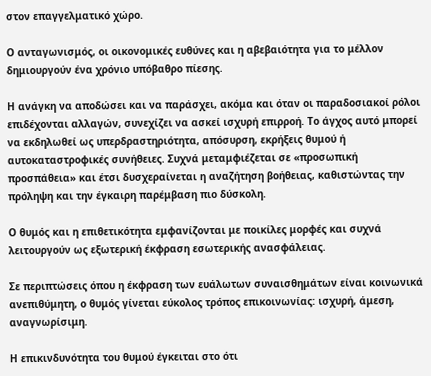στον επαγγελματικό χώρο.

Ο ανταγωνισμός, οι οικονομικές ευθύνες και η αβεβαιότητα για το μέλλον δημιουργούν ένα χρόνιο υπόβαθρο πίεσης.

Η ανάγκη να αποδώσει και να παράσχει, ακόμα και όταν οι παραδοσιακοί ρόλοι επιδέχονται αλλαγών, συνεχίζει να ασκεί ισχυρή επιρροή. Το άγχος αυτό μπορεί να εκδηλωθεί ως υπερδραστηριότητα, απόσυρση, εκρήξεις θυμού ή αυτοκαταστροφικές συνήθειες. Συχνά μεταμφιέζεται σε «προσωπική προσπάθεια» και έτσι δυσχεραίνεται η αναζήτηση βοήθειας, καθιστώντας την πρόληψη και την έγκαιρη παρέμβαση πιο δύσκολη.

Ο θυμός και η επιθετικότητα εμφανίζονται με ποικίλες μορφές και συχνά λειτουργούν ως εξωτερική έκφραση εσωτερικής ανασφάλειας.

Σε περιπτώσεις όπου η έκφραση των ευάλωτων συναισθημάτων είναι κοινωνικά ανεπιθύμητη, ο θυμός γίνεται εύκολος τρόπος επικοινωνίας: ισχυρή, άμεση, αναγνωρίσιμη.

Η επικινδυνότητα του θυμού έγκειται στο ότι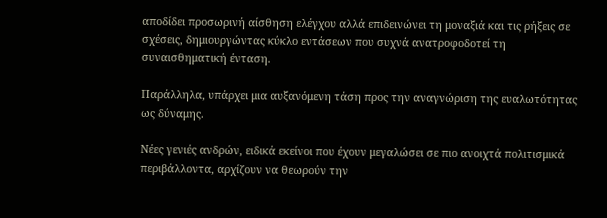αποδίδει προσωρινή αίσθηση ελέγχου αλλά επιδεινώνει τη μοναξιά και τις ρήξεις σε σχέσεις, δημιουργώντας κύκλο εντάσεων που συχνά ανατροφοδοτεί τη συναισθηματική ένταση.

Παράλληλα, υπάρχει μια αυξανόμενη τάση προς την αναγνώριση της ευαλωτότητας ως δύναμης.

Νέες γενιές ανδρών, ειδικά εκείνοι που έχουν μεγαλώσει σε πιο ανοιχτά πολιτισμικά περιβάλλοντα, αρχίζουν να θεωρούν την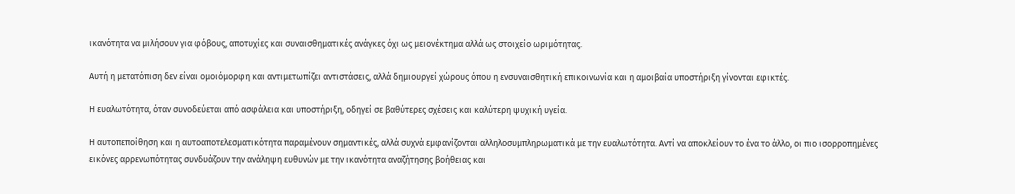ικανότητα να μιλήσουν για φόβους, αποτυχίες και συναισθηματικές ανάγκες όχι ως μειονέκτημα αλλά ως στοιχείο ωριμότητας.

Αυτή η μετατόπιση δεν είναι ομοιόμορφη και αντιμετωπίζει αντιστάσεις, αλλά δημιουργεί χώρους όπου η ενσυναισθητική επικοινωνία και η αμοιβαία υποστήριξη γίνονται εφικτές.

Η ευαλωτότητα, όταν συνοδεύεται από ασφάλεια και υποστήριξη, οδηγεί σε βαθύτερες σχέσεις και καλύτερη ψυχική υγεία.

Η αυτοπεποίθηση και η αυτοαποτελεσματικότητα παραμένουν σημαντικές, αλλά συχνά εμφανίζονται αλληλοσυμπληρωματικά με την ευαλωτότητα. Αντί να αποκλείουν το ένα το άλλο, οι πιο ισορροπημένες εικόνες αρρενωπότητας συνδυάζουν την ανάληψη ευθυνών με την ικανότητα αναζήτησης βοήθειας και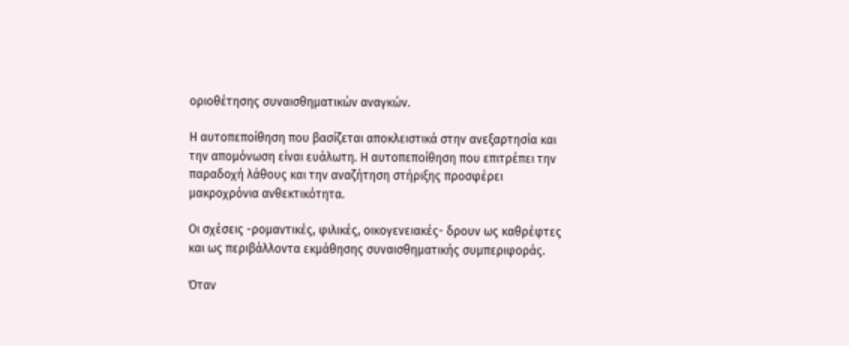οριοθέτησης συναισθηματικών αναγκών.

Η αυτοπεποίθηση που βασίζεται αποκλειστικά στην ανεξαρτησία και την απομόνωση είναι ευάλωτη. Η αυτοπεποίθηση που επιτρέπει την παραδοχή λάθους και την αναζήτηση στήριξης προσφέρει μακροχρόνια ανθεκτικότητα.

Οι σχέσεις -ρομαντικές, φιλικές, οικογενειακές- δρουν ως καθρέφτες και ως περιβάλλοντα εκμάθησης συναισθηματικής συμπεριφοράς.

Όταν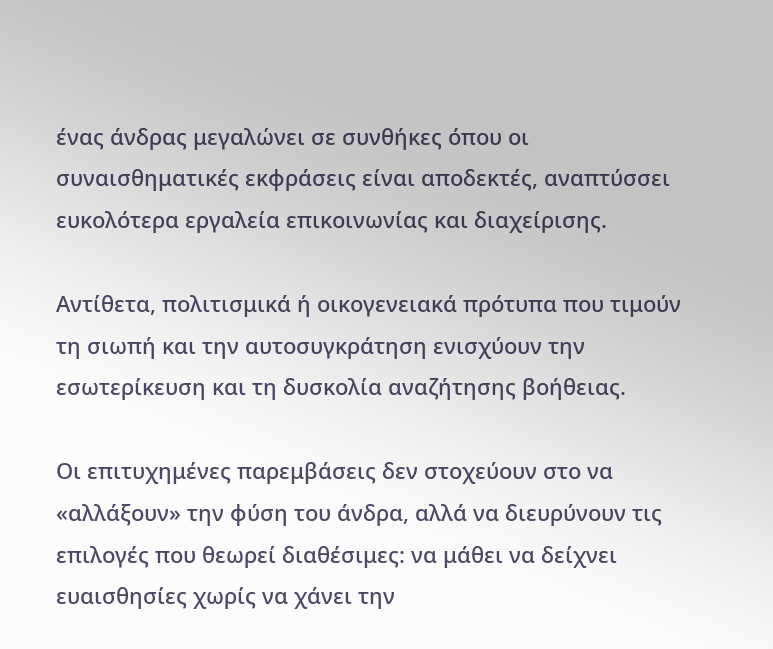ένας άνδρας μεγαλώνει σε συνθήκες όπου οι συναισθηματικές εκφράσεις είναι αποδεκτές, αναπτύσσει ευκολότερα εργαλεία επικοινωνίας και διαχείρισης.

Αντίθετα, πολιτισμικά ή οικογενειακά πρότυπα που τιμούν τη σιωπή και την αυτοσυγκράτηση ενισχύουν την εσωτερίκευση και τη δυσκολία αναζήτησης βοήθειας.

Οι επιτυχημένες παρεμβάσεις δεν στοχεύουν στο να «αλλάξουν» την φύση του άνδρα, αλλά να διευρύνουν τις επιλογές που θεωρεί διαθέσιμες: να μάθει να δείχνει ευαισθησίες χωρίς να χάνει την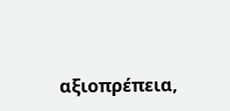αξιοπρέπεια,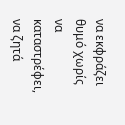να εκφράζει θυμό χωρίς να καταστρέφει, να ζητά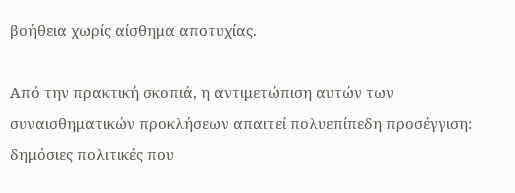βοήθεια χωρίς αίσθημα αποτυχίας.

Από την πρακτική σκοπιά, η αντιμετώπιση αυτών των συναισθηματικών προκλήσεων απαιτεί πολυεπίπεδη προσέγγιση: δημόσιες πολιτικές που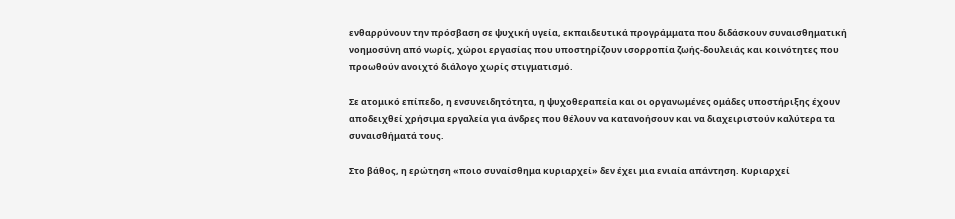ενθαρρύνουν την πρόσβαση σε ψυχική υγεία, εκπαιδευτικά προγράμματα που διδάσκουν συναισθηματική νοημοσύνη από νωρίς, χώροι εργασίας που υποστηρίζουν ισορροπία ζωής-δουλειάς και κοινότητες που προωθούν ανοιχτό διάλογο χωρίς στιγματισμό.

Σε ατομικό επίπεδο, η ενσυνειδητότητα, η ψυχοθεραπεία και οι οργανωμένες ομάδες υποστήριξης έχουν αποδειχθεί χρήσιμα εργαλεία για άνδρες που θέλουν να κατανοήσουν και να διαχειριστούν καλύτερα τα συναισθήματά τους.

Στο βάθος, η ερώτηση «ποιο συναίσθημα κυριαρχεί» δεν έχει μια ενιαία απάντηση. Κυριαρχεί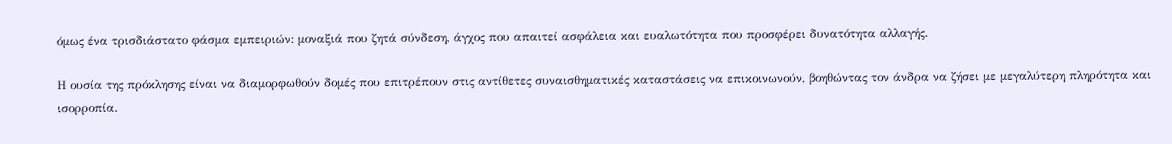όμως ένα τρισδιάστατο φάσμα εμπειριών: μοναξιά που ζητά σύνδεση, άγχος που απαιτεί ασφάλεια και ευαλωτότητα που προσφέρει δυνατότητα αλλαγής.

Η ουσία της πρόκλησης είναι να διαμορφωθούν δομές που επιτρέπουν στις αντίθετες συναισθηματικές καταστάσεις να επικοινωνούν, βοηθώντας τον άνδρα να ζήσει με μεγαλύτερη πληρότητα και ισορροπία.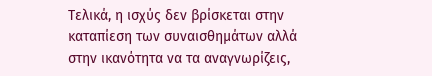Τελικά, η ισχύς δεν βρίσκεται στην καταπίεση των συναισθημάτων αλλά στην ικανότητα να τα αναγνωρίζεις,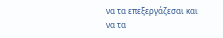να τα επεξεργάζεσαι και να τα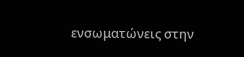ενσωματώνεις στην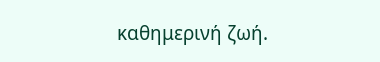καθημερινή ζωή.